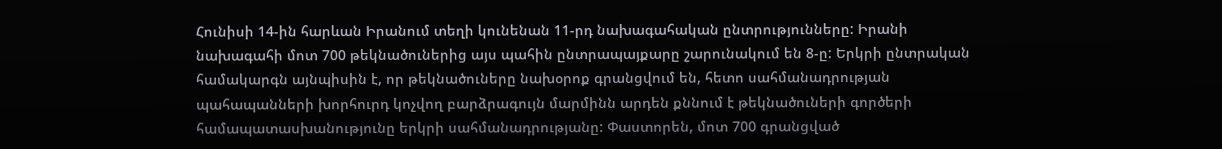Հունիսի 14-ին հարևան Իրանում տեղի կունենան 11-րդ նախագահական ընտրությունները: Իրանի նախագահի մոտ 700 թեկնածուներից այս պահին ընտրապայքարը շարունակում են 8-ը: Երկրի ընտրական համակարգն այնպիսին է, որ թեկնածուները նախօրոք գրանցվում են, հետո սահմանադրության պահապանների խորհուրդ կոչվող բարձրագույն մարմինն արդեն քննում է թեկնածուների գործերի համապատասխանությունը երկրի սահմանադրությանը: Փաստորեն, մոտ 700 գրանցված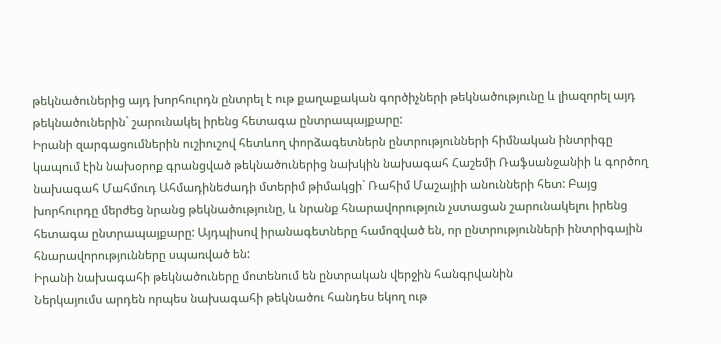թեկնածուներից այդ խորհուրդն ընտրել է ութ քաղաքական գործիչների թեկնածությունը և լիազորել այդ թեկնածուներին` շարունակել իրենց հետագա ընտրապայքարը:
Իրանի զարգացումներին ուշիուշով հետևող փորձագետներն ընտրությունների հիմնական ինտրիգը կապում էին նախօրոք գրանցված թեկնածուներից նախկին նախագահ Հաշեմի Ռաֆսանջանիի և գործող նախագահ Մահմուդ Ահմադինեժադի մտերիմ թիմակցի` Ռահիմ Մաշայիի անունների հետ: Բայց խորհուրդը մերժեց նրանց թեկնածությունը, և նրանք հնարավորություն չստացան շարունակելու իրենց հետագա ընտրապայքարը: Այդպիսով իրանագետները համոզված են, որ ընտրությունների ինտրիգային հնարավորությունները սպառված են:
Իրանի նախագահի թեկնածուները մոտենում են ընտրական վերջին հանգրվանին
Ներկայումս արդեն որպես նախագահի թեկնածու հանդես եկող ութ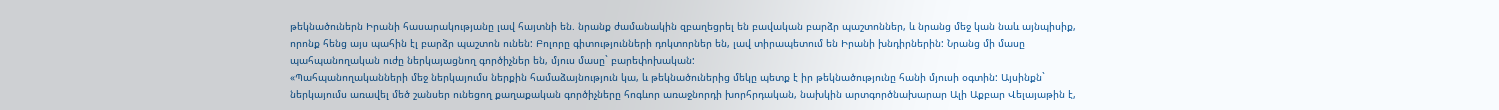թեկնածուներն Իրանի հասարակությանը լավ հայտնի են. նրանք ժամանակին զբաղեցրել են բավական բարձր պաշտոններ, և նրանց մեջ կան նաև այնպիսիք, որոնք հենց այս պահին էլ բարձր պաշտոն ունեն: Բոլորը գիտությունների դոկտորներ են, լավ տիրապետում են Իրանի խնդիրներին: Նրանց մի մասը պահպանողական ուժը ներկայացնող գործիչներ են, մյուս մասը` բարեփոխական:
«Պահպանողականների մեջ ներկայումս ներքին համաձայնություն կա, և թեկնածուներից մեկը պետք է իր թեկնածությունը հանի մյուսի օգտին: Այսինքն` ներկայումս առավել մեծ շանսեր ունեցող քաղաքական գործիչները հոգևոր առաջնորդի խորհրդական, նախկին արտգործնախարար Ալի Աքբար Վելայաթին է,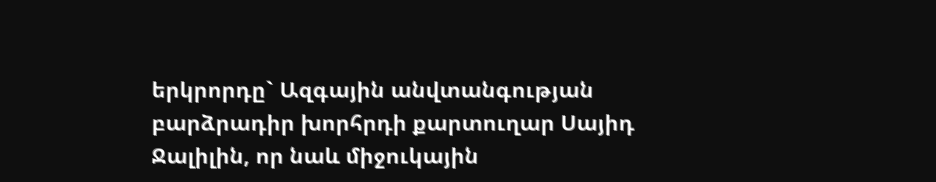երկրորդը` Ազգային անվտանգության բարձրադիր խորհրդի քարտուղար Սայիդ Ջալիլին, որ նաև միջուկային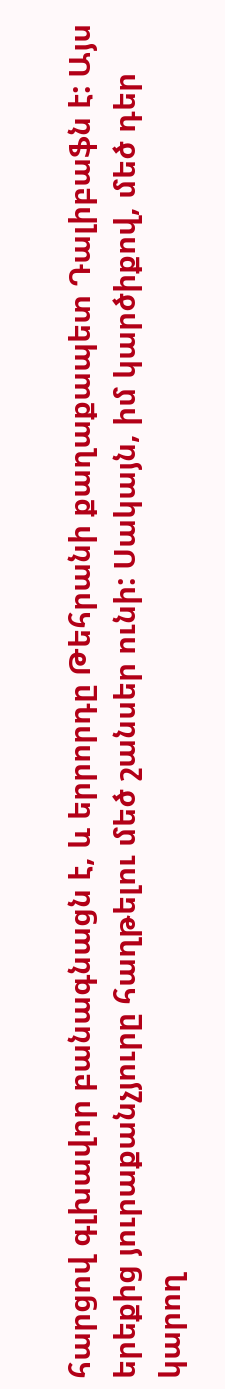հարցով գլխավոր բանագնացն է, և երրորդը Թեհրանի քաղաքապետ Դալիբաֆն է: Այս երեքից յուրաքանչյուրը հաղթելու մեծ շանսեր ունի: Սակայն, իմ կարծիքով, մեծ դեր կարող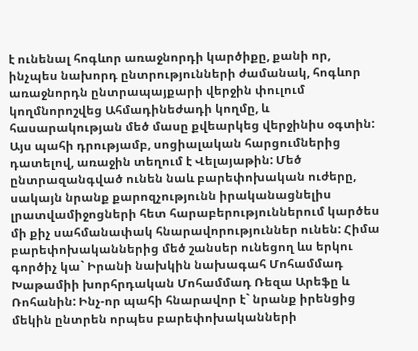է ունենալ հոգևոր առաջնորդի կարծիքը, քանի որ, ինչպես նախորդ ընտրությունների ժամանակ, հոգևոր առաջնորդն ընտրապայքարի վերջին փուլում կողմնորոշվեց Ահմադինեժադի կողմը, և հասարակության մեծ մասը քվեարկեց վերջինիս օգտին: Այս պահի դրությամբ, սոցիալական հարցումներից դատելով, առաջին տեղում է Վելայաթին: Մեծ ընտրազանգված ունեն նաև բարեփոխական ուժերը, սակայն նրանք քարոզչությունն իրականացնելիս լրատվամիջոցների հետ հարաբերություններում կարծես մի քիչ սահմանափակ հնարավորություններ ունեն: Հիմա բարեփոխականներից մեծ շանսեր ունեցող ևս երկու գործիչ կա` Իրանի նախկին նախագահ Մոհամմադ Խաթամիի խորհրդական Մոհամմադ Ռեզա Արեֆը և Ռոհանին: Ինչ-որ պահի հնարավոր է` նրանք իրենցից մեկին ընտրեն որպես բարեփոխականների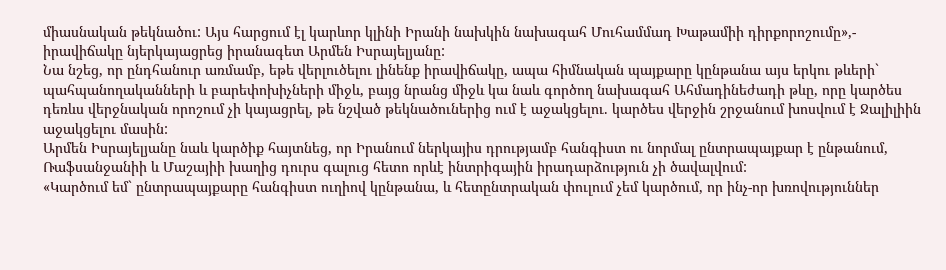միասնական թեկնածու: Այս հարցում էլ կարևոր կլինի Իրանի նախկին նախագահ Մուհամմադ Խաթամիի դիրքորոշումը»,- իրավիճակը նյերկայացրեց իրանագետ Արմեն Իսրայելյանը:
Նա նշեց, որ ընդհանուր առմամբ, եթե վերլուծելու լինենք իրավիճակը, ապա հիմնական պայքարը կընթանա այս երկու թևերի` պահպանողականների և բարեփոխիչների միջև, բայց նրանց միջև կա նաև գործող նախագահ Ահմադինեժադի թևը, որը կարծես դեռևս վերջնական որոշում չի կայացրել, թե նշված թեկնածուներից ում է աջակցելու. կարծես վերջին շրջանում խոսվում է Ջալիլիին աջակցելու մասին:
Արմեն Իսրայելյանը նաև կարծիք հայտնեց, որ Իրանում ներկայիս դրությամբ հանգիստ ու նորմալ ընտրապայքար է ընթանում, Ռաֆսանջանիի և Մաշայիի խաղից դուրս գալուց հետո որևէ ինտրիգային իրադարձություն չի ծավալվում:
«Կարծում եմ` ընտրապայքարը հանգիստ ուղիով կընթանա, և հետընտրական փուլում չեմ կարծում, որ ինչ-որ խռովություններ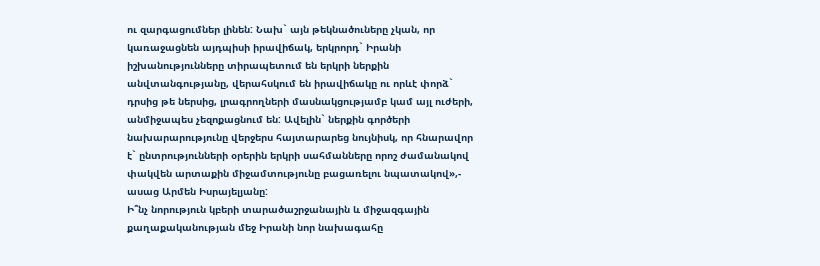ու զարգացումներ լինեն: Նախ` այն թեկնածուները չկան, որ կառաջացնեն այդպիսի իրավիճակ, երկրորդ` Իրանի իշխանությունները տիրապետում են երկրի ներքին անվտանգությանը, վերահսկում են իրավիճակը ու որևէ փորձ` դրսից թե ներսից, լրագրողների մասնակցությամբ կամ այլ ուժերի, անմիջապես չեզոքացնում են: Ավելին` ներքին գործերի նախարարությունը վերջերս հայտարարեց նույնիսկ, որ հնարավոր է` ընտրությունների օրերին երկրի սահմանները որոշ ժամանակով փակվեն արտաքին միջամտությունը բացառելու նպատակով»,- ասաց Արմեն Իսրայելյանը:
Ի՞նչ նորություն կբերի տարածաշրջանային և միջազգային քաղաքականության մեջ Իրանի նոր նախագահը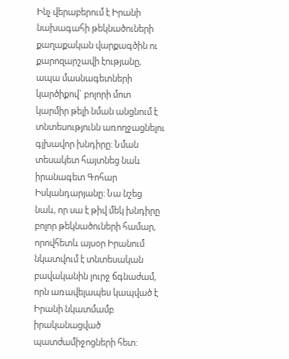Ինչ վերաբերում է Իրանի նախագահի թեկնածուների քաղաքական վարքագծին ու քարոզարշավի էությանը, ապա մասնագետների կարծիքով` բոլորի մոտ կարմիր թելի նման անցնում է տնտեսությունն առողջացնելու գլխավոր խնդիրը: Նման տեսակետ հայտնեց նաև իրանագետ Գոհար Իսկանդարյանը: Նա նշեց նաև, որ սա է թիվ մեկ խնդիրը բոլոր թեկնածուների համար, որովհետև այսօր Իրանում նկատվում է տնտեսական բավականին լուրջ ճգնաժամ, որն առավելապես կապված է Իրանի նկատմամբ իրականացված պատժամիջոցների հետ: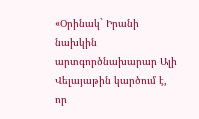«Օրինակ` Իրանի նախկին արտգործնախարար Ալի Վելայաթին կարծում է, որ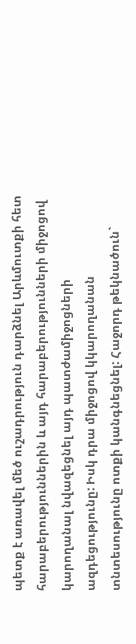պետք է առավել մեծ ուշադրություն դարձնել Արևմուտքի հետ հարաբերություններին և այդ հարաբերությունների միջոցով կարողանալ նվազեցնել այդ պատժամիջոցների ազդեցությունը: Իսկ դրա միջոցով կկարողանան տնտեսությունը ոտքի կանգնեցնել: Հաջորդ թեկնածուն`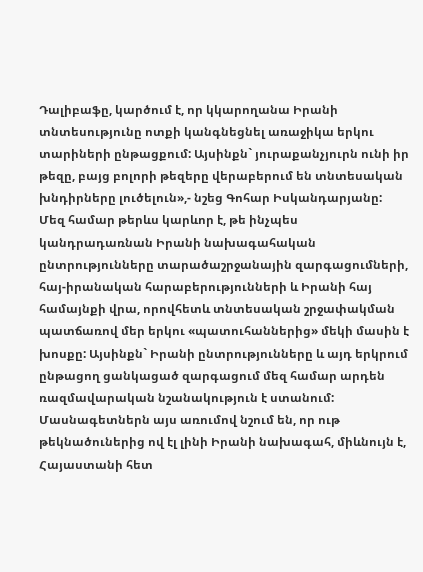Դալիբաֆը, կարծում է, որ կկարողանա Իրանի տնտեսությունը ոտքի կանգնեցնել առաջիկա երկու տարիների ընթացքում: Այսինքն` յուրաքանչյուրն ունի իր թեզը, բայց բոլորի թեզերը վերաբերում են տնտեսական խնդիրները լուծելուն»,- նշեց Գոհար Իսկանդարյանը:
Մեզ համար թերևս կարևոր է, թե ինչպես կանդրադառնան Իրանի նախագահական ընտրությունները տարածաշրջանային զարգացումների, հայ-իրանական հարաբերությունների և Իրանի հայ համայնքի վրա, որովհետև տնտեսական շրջափակման պատճառով մեր երկու «պատուհաններից» մեկի մասին է խոսքը: Այսինքն` Իրանի ընտրությունները և այդ երկրում ընթացող ցանկացած զարգացում մեզ համար արդեն ռազմավարական նշանակություն է ստանում:
Մասնագետներն այս առումով նշում են, որ ութ թեկնածուներից ով էլ լինի Իրանի նախագահ, միևնույն է, Հայաստանի հետ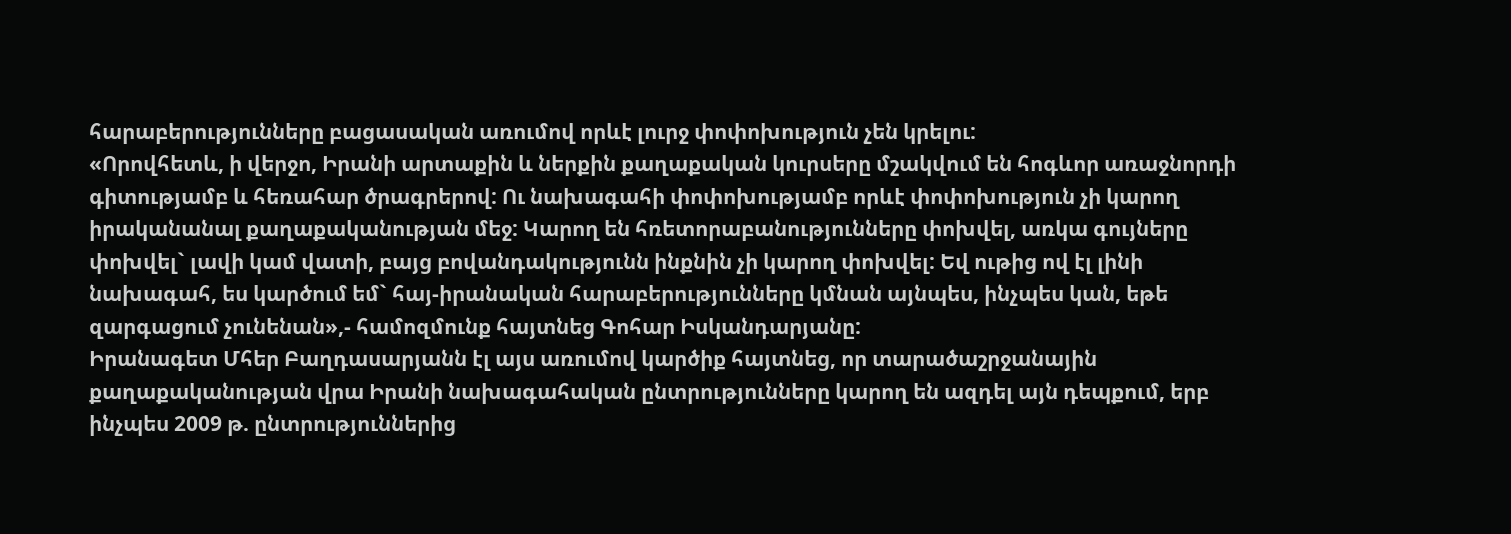հարաբերությունները բացասական առումով որևէ լուրջ փոփոխություն չեն կրելու:
«Որովհետև, ի վերջո, Իրանի արտաքին և ներքին քաղաքական կուրսերը մշակվում են հոգևոր առաջնորդի գիտությամբ և հեռահար ծրագրերով: Ու նախագահի փոփոխությամբ որևէ փոփոխություն չի կարող իրականանալ քաղաքականության մեջ: Կարող են հռետորաբանությունները փոխվել, առկա գույները փոխվել` լավի կամ վատի, բայց բովանդակությունն ինքնին չի կարող փոխվել: Եվ ութից ով էլ լինի նախագահ, ես կարծում եմ` հայ-իրանական հարաբերությունները կմնան այնպես, ինչպես կան, եթե զարգացում չունենան»,- համոզմունք հայտնեց Գոհար Իսկանդարյանը:
Իրանագետ Մհեր Բաղդասարյանն էլ այս առումով կարծիք հայտնեց, որ տարածաշրջանային քաղաքականության վրա Իրանի նախագահական ընտրությունները կարող են ազդել այն դեպքում, երբ ինչպես 2009 թ. ընտրություններից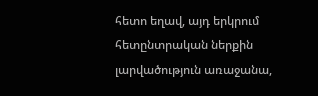հետո եղավ, այդ երկրում հետընտրական ներքին լարվածություն առաջանա,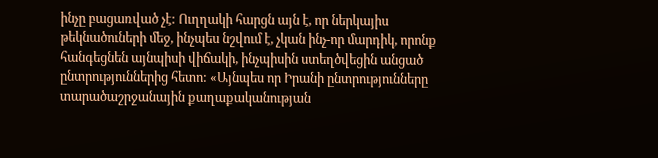ինչը բացառված չէ: Ուղղակի հարցն այն է, որ ներկայիս թեկնածուների մեջ, ինչպես նշվում է, չկան ինչ-որ մարդիկ, որոնք հանգեցնեն այնպիսի վիճակի, ինչպիսին ստեղծվեցին անցած ընտրություններից հետո: «Այնպես որ Իրանի ընտրությունները տարածաշրջանային քաղաքականության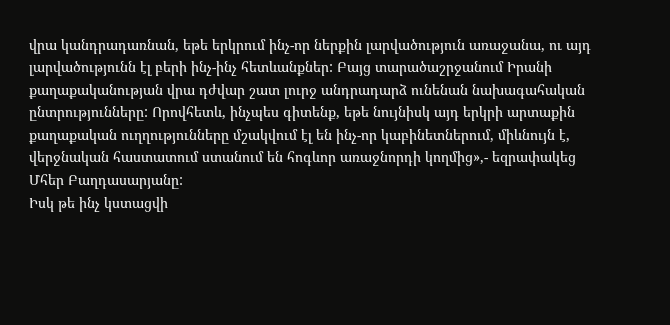վրա կանդրադառնան, եթե երկրում ինչ-որ ներքին լարվածություն առաջանա, ու այդ լարվածությունն էլ բերի ինչ-ինչ հետևանքներ: Բայց տարածաշրջանում Իրանի քաղաքականության վրա դժվար շատ լուրջ անդրադարձ ունենան նախագահական ընտրությունները: Որովհետև, ինչպես գիտենք, եթե նույնիսկ այդ երկրի արտաքին քաղաքական ուղղությունները մշակվում էլ են ինչ-որ կաբինետներում, միևնույն է, վերջնական հաստատում ստանում են հոգևոր առաջնորդի կողմից»,- եզրափակեց Մհեր Բաղդասարյանը:
Իսկ թե ինչ կստացվի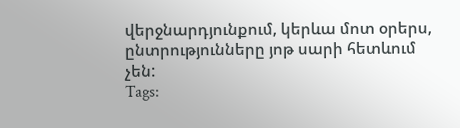վերջնարդյունքում, կերևա մոտ օրերս, ընտրությունները յոթ սարի հետևում չեն:
Tags: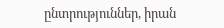ընտրություններ, իրան